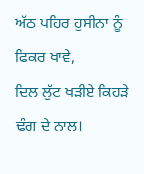ਅੱਠ ਪਹਿਰ ਹੁਸੀਨਾ ਨੂੰ ਫਿਕਰ ਖਾਵੇ,
ਦਿਲ ਲੁੱਟ ਖੜੀਏ ਕਿਹੜੇ ਢੰਗ ਦੇ ਨਾਲ।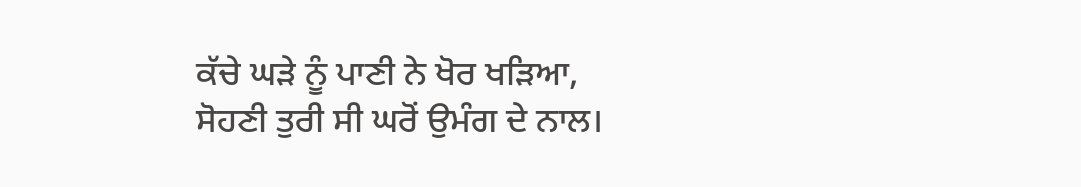ਕੱਚੇ ਘੜੇ ਨੂੰ ਪਾਣੀ ਨੇ ਖੋਰ ਖੜਿਆ,
ਸੋਹਣੀ ਤੁਰੀ ਸੀ ਘਰੋਂ ਉਮੰਗ ਦੇ ਨਾਲ।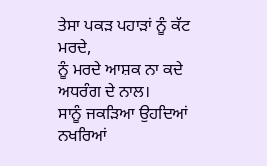ਤੇਸਾ ਪਕੜ ਪਹਾੜਾਂ ਨੂੰ ਕੱਟ ਮਰਦੇ,
ਨੂੰ ਮਰਦੇ ਆਸ਼ਕ ਨਾ ਕਦੇ ਅਧਰੰਗ ਦੇ ਨਾਲ।
ਸਾਨੂੰ ਜਕੜਿਆ ਉਹਦਿਆਂ ਨਖਰਿਆਂ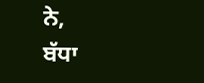ਨੇ,
ਬੱਧਾ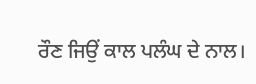ਰੌਣ ਜਿਉਂ ਕਾਲ ਪਲੰਘ ਦੇ ਨਾਲ।